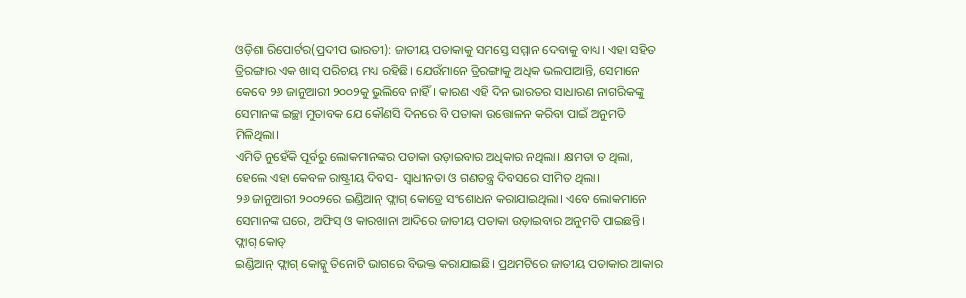ଓଡ଼ିଶା ରିପୋର୍ଟର(ପ୍ରଦୀପ ଭାରତୀ): ଜାତୀୟ ପତାକାକୁ ସମସ୍ତେ ସମ୍ମାନ ଦେବାକୁ ବାଧ୍ୟ। ଏହା ସହିତ ତ୍ରିରଙ୍ଗାର ଏକ ଖାସ୍ ପରିଚୟ ମଧ୍ୟ ରହିଛି। ଯେଉଁମାନେ ତ୍ରିରଙ୍ଗାକୁ ଅଧିକ ଭଲପାଆନ୍ତି, ସେମାନେ କେବେ ୨୬ ଜାନୁଆରୀ ୨୦୦୨କୁ ଭୁଲିବେ ନାହିଁ। କାରଣ ଏହି ଦିନ ଭାରତର ସାଧାରଣ ନାଗରିକଙ୍କୁ ସେମାନଙ୍କ ଇଚ୍ଛା ମୁତାବକ ଯେ କୌଣସି ଦିନରେ ବି ପତାକା ଉତ୍ତୋଳନ କରିବା ପାଇଁ ଅନୁମତି ମିଳିଥିଲା।
ଏମିତି ନୁହେଁକି ପୂର୍ବରୁ ଲୋକମାନଙ୍କର ପତାକା ଉଡ଼ାଇବାର ଅଧିକାର ନଥିଲା। କ୍ଷମତା ତ ଥିଲା, ହେଲେ ଏହା କେବଳ ରାଷ୍ଟ୍ରୀୟ ଦିବସ- ସ୍ୱାଧୀନତା ଓ ଗଣତନ୍ତ୍ର ଦିବସରେ ସୀମିତ ଥିଲା।
୨୬ ଜାନୁଆରୀ ୨୦୦୨ରେ ଇଣ୍ଡିଆନ୍ ଫ୍ଲାଗ୍ କୋଡ୍ରେ ସଂଶୋଧନ କରାଯାଇଥିଲା। ଏବେ ଲୋକମାନେ ସେମାନଙ୍କ ଘରେ, ଅଫିସ୍ ଓ କାରଖାନା ଆଦିରେ ଜାତୀୟ ପତାକା ଉଡ଼ାଇବାର ଅନୁମତି ପାଇଛନ୍ତି।
ଫ୍ଲାଗ୍ କୋଡ୍
ଇଣ୍ଡିଆନ୍ ଫ୍ଲାଗ୍ କୋଡ୍କୁ ତିନୋଟି ଭାଗରେ ବିଭକ୍ତ କରାଯାଇଛି। ପ୍ରଥମଟିରେ ଜାତୀୟ ପତାକାର ଆକାର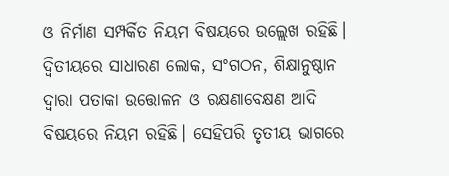ଓ ନିର୍ମାଣ ସମ୍ପର୍କିତ ନିୟମ ବିଷୟରେ ଉଲ୍ଲେଖ ରହିଛି। ଦ୍ୱିତୀୟରେ ସାଧାରଣ ଲୋକ, ସଂଗଠନ, ଶିକ୍ଷାନୁଷ୍ଠାନ ଦ୍ୱାରା ପତାକା ଉତ୍ତୋଳନ ଓ ରକ୍ଷଣାବେକ୍ଷଣ ଆଦି ବିଷୟରେ ନିୟମ ରହିଛି। ସେହିପରି ତୃତୀୟ ଭାଗରେ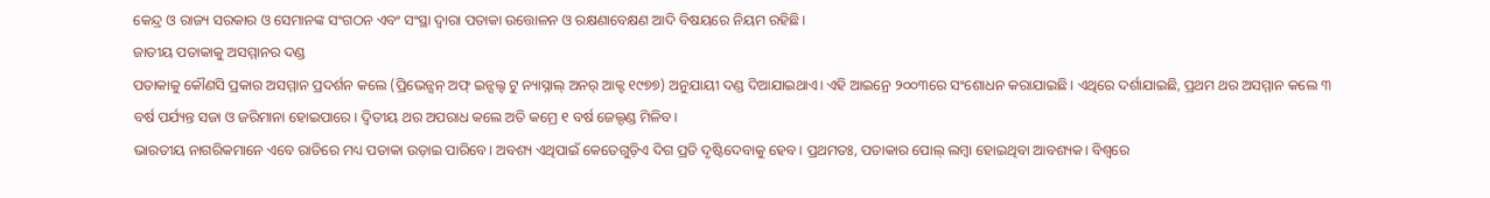କେନ୍ଦ୍ର ଓ ରାଜ୍ୟ ସରକାର ଓ ସେମାନଙ୍କ ସଂଗଠନ ଏବଂ ସଂସ୍ଥା ଦ୍ୱାରା ପତାକା ଉତ୍ତୋଳନ ଓ ରକ୍ଷଣାବେକ୍ଷଣ ଆଦି ବିଷୟରେ ନିୟମ ରହିଛି।
ଜାତୀୟ ପତାକାକୁ ଅସମ୍ମାନର ଦଣ୍ଡ
ପତାକାକୁ କୌଣସି ପ୍ରକାର ଅସମ୍ମାନ ପ୍ରଦର୍ଶନ କଲେ (ପ୍ରିଭେନ୍ସନ୍ ଅଫ୍ ଇନ୍ସଲ୍ଟ ଟୁ ନ୍ୟାସ୍ନାଲ୍ ଅନର୍ ଆକ୍ଟ ୧୯୭୭) ଅନୁଯାୟୀ ଦଣ୍ଡ ଦିଆଯାଇଥାଏ। ଏହି ଆଇନ୍ରେ ୨୦୦୩ରେ ସଂଶୋଧନ କରାଯାଇଛି। ଏଥିରେ ଦର୍ଶାଯାଇଛି, ପ୍ରଥମ ଥର ଅସମ୍ମାନ କଲେ ୩ ବର୍ଷ ପର୍ଯ୍ୟନ୍ତ ସଜା ଓ ଜରିମାନା ହୋଇପାରେ। ଦ୍ୱିତୀୟ ଥର ଅପରାଧ କଲେ ଅତି କମ୍ରେ ୧ ବର୍ଷ ଜେଲ୍ଦଣ୍ଡ ମିଳିବ।
ଭାରତୀୟ ନାଗରିକମାନେ ଏବେ ରାତିରେ ମଧ୍ୟ ପତାକା ଉଡ଼ାଇ ପାରିବେ। ଅବଶ୍ୟ ଏଥିପାଇଁ କେତେଗୁଡ଼ିଏ ଦିଗ ପ୍ରତି ଦୃଷ୍ଟିଦେବାକୁ ହେବ। ପ୍ରଥମତଃ, ପତାକାର ପୋଲ୍ ଲମ୍ବା ହୋଇଥିବା ଆବଶ୍ୟକ। ବିଶ୍ୱରେ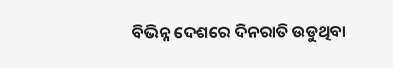ବିଭିନ୍ନ ଦେଶରେ ଦିନରାତି ଉଡୁଥିବା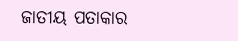ଜାତୀୟ ପତାକାର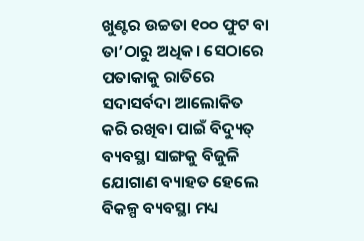ଖୁଣ୍ଟର ଉଚ୍ଚତା ୧୦୦ ଫୁଟ ବା ତା’ଠାରୁ ଅଧିକ। ସେଠାରେ ପତାକାକୁ ରାତିରେ ସଦାସର୍ବଦା ଆଲୋକିତ କରି ରଖିବା ପାଇଁ ବିଦ୍ୟୁତ୍ ବ୍ୟବସ୍ଥା ସାଙ୍ଗକୁ ବିଜୁଳି ଯୋଗାଣ ବ୍ୟାହତ ହେଲେ ବିକଳ୍ପ ବ୍ୟବସ୍ଥା ମଧ୍ୟ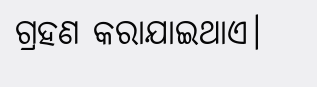ଗ୍ରହଣ କରାଯାଇଥାଏ।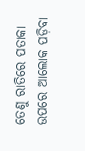ତେଣୁ ରାତିରେ ପତାକା ଉପରେ ଆଲୋକ ପଡ଼ିବା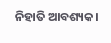ନିହାତି ଆବଶ୍ୟକ।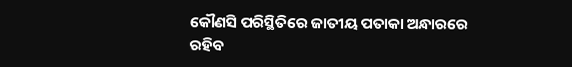କୌଣସି ପରିସ୍ଥିତିରେ ଜାତୀୟ ପତାକା ଅନ୍ଧାରରେ ରହିବ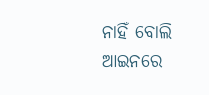ନାହିଁ ବୋଲି ଆଇନରେ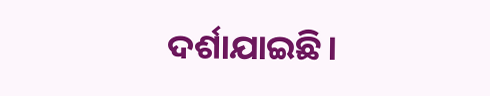ଦର୍ଶାଯାଇଛି।